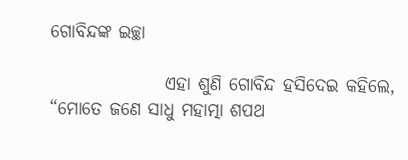ଗୋବିନ୍ଦଙ୍କ ଇଚ୍ଛା

                ଏହା ଶୁଣି ଗୋବିନ୍ଦ ହସିଦେଇ କହିଲେ, “ମୋତେ ଜଣେ ସାଧୁ ମହାତ୍ମା ଶପଥ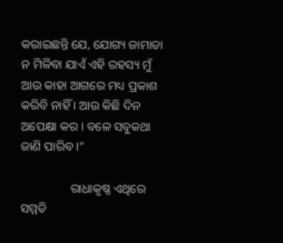କରାଇଛନ୍ତି ଯେ, ଯୋଗ୍ୟ ଜାମାତା ନ ମିଳିବା ଯାଏଁ ଏହି ରହସ୍ୟ ମୁଁ ଆଉ କାହା ଆଗରେ ମଧ୍ୟ ପ୍ରକାଶ କରିବି ନାହିଁ । ଆଉ କିଛି ଦିନ ଅପେକ୍ଷା କର । ବଳେ ସବୁକଥା ଜାଣି ପାରିବ ।”

                ରାଧାକୃଷ୍ଣ ଏଥିରେ ସମ୍ମତି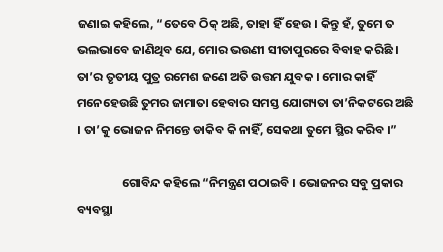ଜଣାଇ କହିଲେ, “ତେବେ ଠିକ୍ ଅଛି, ତାହା ହିଁ ହେଉ । କିନ୍ତୁ ହଁ, ତୁମେ ତ ଭଲଭାବେ ଜାଣିଥିବ ଯେ, ମୋର ଭଉଣୀ ସୀତାପୁରରେ ବିବାହ କରିଛି । ତା’ର ତୃତୀୟ ପୁତ୍ର ରମେଶ ଜଣେ ଅତି ଉତ୍ତମ ଯୁବକ । ମୋର କାହିଁ ମନେହେଉଛି ତୁମର ଜାମାତା ହେବାର ସମସ୍ତ ଯୋଗ୍ୟତା ତା’ନିକଟରେ ଅଛି । ତା’କୁ ଭୋଜନ ନିମନ୍ତେ ଡାକିବ କି ନାହିଁ, ସେକଥା ତୁମେ ସ୍ଥିର କରିବ ।”

                ଗୋବିନ୍ଦ କହିଲେ “ନିମନ୍ତ୍ରଣ ପଠାଇବି । ଭୋଜନର ସବୁ ପ୍ରକାର ବ୍ୟବସ୍ଥା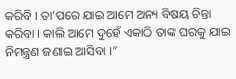କରିବି । ତା’ପରେ ଯାଇ ଆମେ ଅନ୍ୟ ବିଷୟ ଚିନ୍ତା କରିବା । କାଲି ଆମେ ଦୁହେଁ ଏକାଠି ତାଙ୍କ ଘରକୁ ଯାଇ ନିମନ୍ତ୍ରଣ ଜଣାଇ ଆସିବା ।”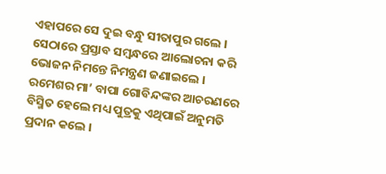ଏହାପରେ ସେ ଦୁଇ ବନ୍ଧୁ ସୀତାପୁର ଗଲେ । ସେଠାରେ ପ୍ରସ୍ତାବ ସମ୍ବନ୍ଧରେ ଆଲୋଚନା କରି ଭୋଜନ ନିମନ୍ତେ ନିମନ୍ତ୍ରଣ ଜଣାଇଲେ । ରମେଶର ମା’ ବାପା ଗୋବିନ୍ଦଙ୍କର ଆଚରଣରେ ବିସ୍ମିତ ହେଲେ ମଧ୍ୟ ପୁତ୍ରକୁ ଏଥିପାଇଁ ଅନୁମତି ପ୍ରଦାନ କଲେ ।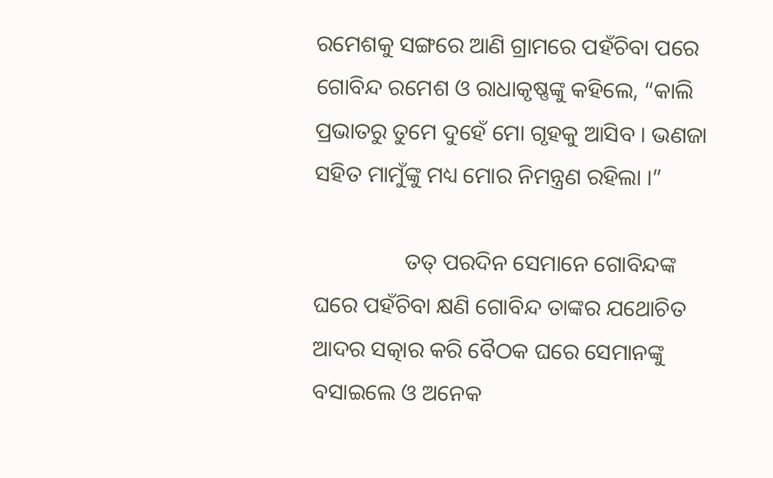ରମେଶକୁ ସଙ୍ଗରେ ଆଣି ଗ୍ରାମରେ ପହଁଚିବା ପରେ ଗୋବିନ୍ଦ ରମେଶ ଓ ରାଧାକୃଷ୍ଣଙ୍କୁ କହିଲେ, “କାଲି ପ୍ରଭାତରୁ ତୁମେ ଦୁହେଁ ମୋ ଗୃହକୁ ଆସିବ । ଭଣଜା ସହିତ ମାମୁଁଙ୍କୁ ମଧ୍ୟ ମୋର ନିମନ୍ତ୍ରଣ ରହିଲା ।”

                ତତ୍ ପରଦିନ ସେମାନେ ଗୋବିନ୍ଦଙ୍କ ଘରେ ପହଁଚିବା କ୍ଷଣି ଗୋବିନ୍ଦ ତାଙ୍କର ଯଥୋଚିତ ଆଦର ସତ୍କାର କରି ବୈଠକ ଘରେ ସେମାନଙ୍କୁ ବସାଇଲେ ଓ ଅନେକ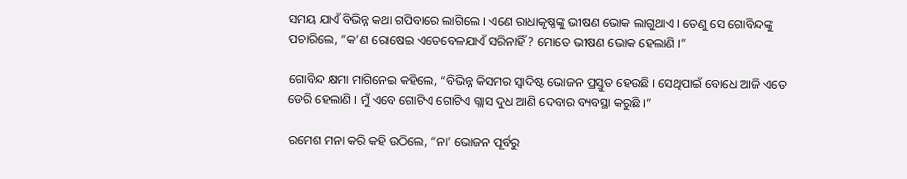ସମୟ ଯାଏଁ ବିଭିନ୍ନ କଥା ଗପିବାରେ ଲାଗିଲେ । ଏଣେ ରାଧାକୃଷ୍ଣଙ୍କୁ ଭୀଷଣ ଭୋକ ଲାଗୁଥାଏ । ତେଣୁ ସେ ଗୋବିନ୍ଦଙ୍କୁ ପଚାରିଲେ, “କ’ଣ ରୋଷେଇ ଏତେବେଳଯାଏଁ ସରିନାହିଁ? ମୋତେ ଭୀଷଣ ଭୋକ ହେଲାଣି ।”

ଗୋବିନ୍ଦ କ୍ଷମା ମାଗିନେଇ କହିଲେ, “ବିଭିନ୍ନ କିସମର ସ୍ୱାଦିଷ୍ଟ ଭୋଜନ ପ୍ରସ୍ତୁତ ହେଉଛି । ସେଥିପାଇଁ ବୋଧେ ଆଜି ଏତେ ଡେରି ହେଲାଣି । ମୁଁ ଏବେ ଗୋଟିଏ ଗୋଟିଏ ଗ୍ଲାସ ଦୁଧ ଆଣି ଦେବାର ବ୍ୟବସ୍ଥା କରୁଛି ।”

ରମେଶ ମନା କରି କହି ଉଠିଲେ, “ନା’ ଭୋଜନ ପୂର୍ବରୁ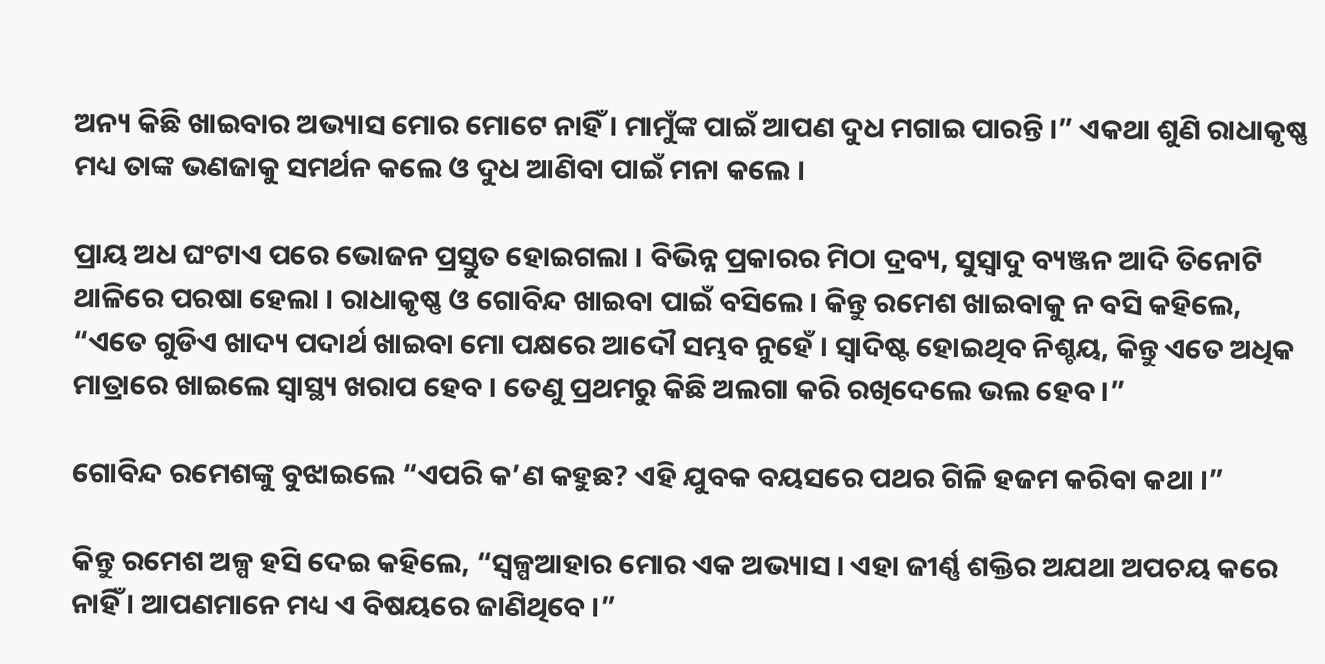ଅନ୍ୟ କିଛି ଖାଇବାର ଅଭ୍ୟାସ ମୋର ମୋଟେ ନାହିଁ । ମାମୁଁଙ୍କ ପାଇଁ ଆପଣ ଦୁଧ ମଗାଇ ପାରନ୍ତି ।” ଏକଥା ଶୁଣି ରାଧାକୃଷ୍ଣ ମଧ୍ୟ ତାଙ୍କ ଭଣଜାକୁ ସମର୍ଥନ କଲେ ଓ ଦୁଧ ଆଣିବା ପାଇଁ ମନା କଲେ ।

ପ୍ରାୟ ଅଧ ଘଂଟାଏ ପରେ ଭୋଜନ ପ୍ରସ୍ତୁତ ହୋଇଗଲା । ବିଭିନ୍ନ ପ୍ରକାରର ମିଠା ଦ୍ରବ୍ୟ, ସୁସ୍ୱାଦୁ ବ୍ୟଞ୍ଜନ ଆଦି ତିନୋଟି ଥାଳିରେ ପରଷା ହେଲା । ରାଧାକୃଷ୍ଣ ଓ ଗୋବିନ୍ଦ ଖାଇବା ପାଇଁ ବସିଲେ । କିନ୍ତୁ ରମେଶ ଖାଇବାକୁ ନ ବସି କହିଲେ, “ଏତେ ଗୁଡିଏ ଖାଦ୍ୟ ପଦାର୍ଥ ଖାଇବା ମୋ ପକ୍ଷରେ ଆଦୌ ସମ୍ଭବ ନୁହେଁ । ସ୍ୱାଦିଷ୍ଟ ହୋଇଥିବ ନିଶ୍ଚୟ, କିନ୍ତୁ ଏତେ ଅଧିକ ମାତ୍ରାରେ ଖାଇଲେ ସ୍ୱାସ୍ଥ୍ୟ ଖରାପ ହେବ । ତେଣୁ ପ୍ରଥମରୁ କିଛି ଅଲଗା କରି ରଖିଦେଲେ ଭଲ ହେବ ।”

ଗୋବିନ୍ଦ ରମେଶଙ୍କୁ ବୁଝାଇଲେ “ଏପରି କ’ଣ କହୁଛ? ଏହି ଯୁବକ ବୟସରେ ପଥର ଗିଳି ହଜମ କରିବା କଥା ।”

କିନ୍ତୁ ରମେଶ ଅଳ୍ପ ହସି ଦେଇ କହିଲେ, “ସ୍ୱଳ୍ପଆହାର ମୋର ଏକ ଅଭ୍ୟାସ । ଏହା ଜୀର୍ଣ୍ଣ ଶକ୍ତିର ଅଯଥା ଅପଚୟ କରେ ନାହିଁ । ଆପଣମାନେ ମଧ୍ୟ ଏ ବିଷୟରେ ଜାଣିଥିବେ ।”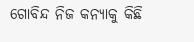ଗୋବିନ୍ଦ ନିଜ କନ୍ୟାକୁ କିଛି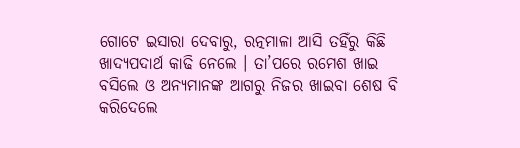ଗୋଟେ ଇସାରା ଦେବାରୁ, ରତ୍ନମାଳା ଆସି ତହିଁରୁ କିଛି ଖାଦ୍ୟପଦାର୍ଥ କାଢି ନେଲେ । ତା’ପରେ ରମେଶ ଖାଇ ବସିଲେ ଓ ଅନ୍ୟମାନଙ୍କ ଆଗରୁ ନିଜର ଖାଇବା ଶେଷ ବି କରିଦେଲେ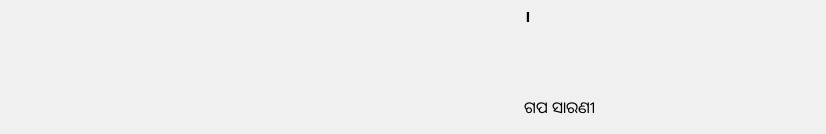।


ଗପ ସାରଣୀ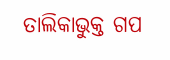ତାଲିକାଭୁକ୍ତ ଗପ